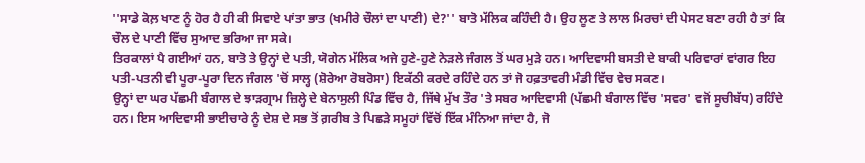''ਸਾਡੇ ਕੋਲ਼ ਖਾਣ ਨੂੰ ਹੋਰ ਹੈ ਹੀ ਕੀ ਸਿਵਾਏ ਪਾਂਤਾ ਭਾਤ (ਖਮੀਰੇ ਚੌਲਾਂ ਦਾ ਪਾਣੀ) ਦੇ?'' ਬਾਤੋ ਮੱਲਿਕ ਕਹਿੰਦੀ ਹੈ। ਉਹ ਲੂਣ ਤੇ ਲਾਲ ਮਿਰਚਾਂ ਦੀ ਪੇਸਟ ਬਣਾ ਰਹੀ ਹੈ ਤਾਂ ਕਿ ਚੌਲ ਦੇ ਪਾਣੀ ਵਿੱਚ ਸੁਆਦ ਭਰਿਆ ਜਾ ਸਕੇ।
ਤਿਰਕਾਲਾਂ ਪੈ ਗਈਆਂ ਹਨ, ਬਾਤੋ ਤੇ ਉਨ੍ਹਾਂ ਦੇ ਪਤੀ, ਯੋਗੇਨ ਮੱਲਿਕ ਅਜੇ ਹੁਣੇ-ਹੁਣੇ ਨੇੜਲੇ ਜੰਗਲ ਤੋਂ ਘਰ ਮੁੜੇ ਹਨ। ਆਦਿਵਾਸੀ ਬਸਤੀ ਦੇ ਬਾਕੀ ਪਰਿਵਾਰਾਂ ਵਾਂਗਰ ਇਹ ਪਤੀ-ਪਤਨੀ ਵੀ ਪੂਰਾ-ਪੂਰਾ ਦਿਨ ਜੰਗਲ 'ਚੋਂ ਸਾਲ੍ਹ (ਸ਼ੋਰੇਆ ਰੋਬਰੋਸਾ) ਇਕੱਠੀ ਕਰਦੇ ਰਹਿੰਦੇ ਹਨ ਤਾਂ ਜੋ ਹਫ਼ਤਾਵਰੀ ਮੰਡੀ ਵਿੱਚ ਵੇਚ ਸਕਣ।
ਉਨ੍ਹਾਂ ਦਾ ਘਰ ਪੱਛਮੀ ਬੰਗਾਲ ਦੇ ਝਾੜਗ੍ਰਾਮ ਜ਼ਿਲ੍ਹੇ ਦੇ ਬੇਨਾਸੁਲੀ ਪਿੰਡ ਵਿੱਚ ਹੈ, ਜਿੱਥੇ ਮੁੱਖ ਤੌਰ 'ਤੇ ਸਬਰ ਆਦਿਵਾਸੀ (ਪੱਛਮੀ ਬੰਗਾਲ ਵਿੱਚ 'ਸਵਰ' ਵਜੋਂ ਸੂਚੀਬੱਧ) ਰਹਿੰਦੇ ਹਨ। ਇਸ ਆਦਿਵਾਸੀ ਭਾਈਚਾਰੇ ਨੂੰ ਦੇਸ਼ ਦੇ ਸਭ ਤੋਂ ਗ਼ਰੀਬ ਤੇ ਪਿਛੜੇ ਸਮੂਹਾਂ ਵਿੱਚੋਂ ਇੱਕ ਮੰਨਿਆ ਜਾਂਦਾ ਹੈ, ਜੋ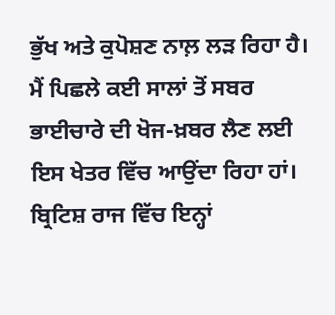ਭੁੱਖ ਅਤੇ ਕੁਪੋਸ਼ਣ ਨਾਲ਼ ਲੜ ਰਿਹਾ ਹੈ।
ਮੈਂ ਪਿਛਲੇ ਕਈ ਸਾਲਾਂ ਤੋਂ ਸਬਰ ਭਾਈਚਾਰੇ ਦੀ ਖੋਜ-ਖ਼ਬਰ ਲੈਣ ਲਈ ਇਸ ਖੇਤਰ ਵਿੱਚ ਆਉਂਦਾ ਰਿਹਾ ਹਾਂ। ਬ੍ਰਿਟਿਸ਼ ਰਾਜ ਵਿੱਚ ਇਨ੍ਹਾਂ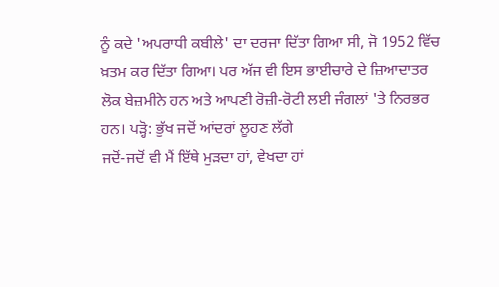ਨੂੰ ਕਦੇ 'ਅਪਰਾਧੀ ਕਬੀਲੇ' ਦਾ ਦਰਜਾ ਦਿੱਤਾ ਗਿਆ ਸੀ, ਜੋ 1952 ਵਿੱਚ ਖ਼ਤਮ ਕਰ ਦਿੱਤਾ ਗਿਆ। ਪਰ ਅੱਜ ਵੀ ਇਸ ਭਾਈਚਾਰੇ ਦੇ ਜ਼ਿਆਦਾਤਰ ਲੋਕ ਬੇਜ਼ਮੀਨੇ ਹਨ ਅਤੇ ਆਪਣੀ ਰੋਜ਼ੀ-ਰੋਟੀ ਲਈ ਜੰਗਲਾਂ 'ਤੇ ਨਿਰਭਰ ਹਨ। ਪੜ੍ਹੋ: ਭੁੱਖ ਜਦੋਂ ਆਂਦਰਾਂ ਲੂਹਣ ਲੱਗੇ
ਜਦੋਂ-ਜਦੋਂ ਵੀ ਮੈਂ ਇੱਥੇ ਮੁੜਦਾ ਹਾਂ, ਵੇਖਦਾ ਹਾਂ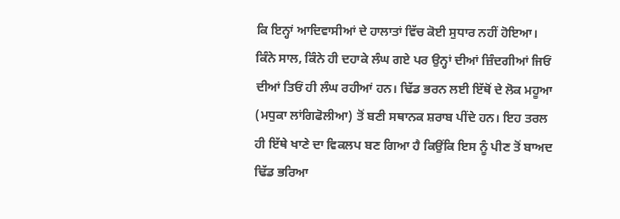ਕਿ ਇਨ੍ਹਾਂ ਆਦਿਵਾਸੀਆਂ ਦੇ ਹਾਲਾਤਾਂ ਵਿੱਚ ਕੋਈ ਸੁਧਾਰ ਨਹੀਂ ਹੋਇਆ। ਕਿੰਨੇ ਸਾਲ, ਕਿੰਨੇ ਹੀ ਦਹਾਕੇ ਲੰਘ ਗਏ ਪਰ ਉਨ੍ਹਾਂ ਦੀਆਂ ਜ਼ਿੰਦਗੀਆਂ ਜਿਓਂ ਦੀਆਂ ਤਿਓਂ ਹੀ ਲੰਘ ਰਹੀਆਂ ਹਨ। ਢਿੱਡ ਭਰਨ ਲਈ ਇੱਥੋਂ ਦੇ ਲੋਕ ਮਹੂਆ (ਮਧੁਕਾ ਲਾਂਗਿਫੋਲੀਆ) ਤੋਂ ਬਣੀ ਸਥਾਨਕ ਸ਼ਰਾਬ ਪੀਂਦੇ ਹਨ। ਇਹ ਤਰਲ ਹੀ ਇੱਥੇ ਖਾਣੇ ਦਾ ਵਿਕਲਪ ਬਣ ਗਿਆ ਹੈ ਕਿਉਂਕਿ ਇਸ ਨੂੰ ਪੀਣ ਤੋਂ ਬਾਅਦ ਢਿੱਡ ਭਰਿਆ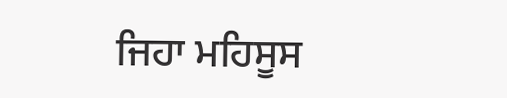ਜਿਹਾ ਮਹਿਸੂਸ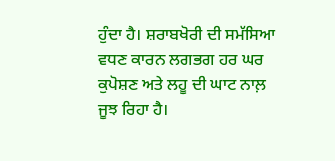ਹੁੰਦਾ ਹੈ। ਸ਼ਰਾਬਖੋਰੀ ਦੀ ਸਮੱਸਿਆ ਵਧਣ ਕਾਰਨ ਲਗਭਗ ਹਰ ਘਰ ਕੁਪੋਸ਼ਣ ਅਤੇ ਲਹੂ ਦੀ ਘਾਟ ਨਾਲ਼ ਜੂਝ ਰਿਹਾ ਹੈ।